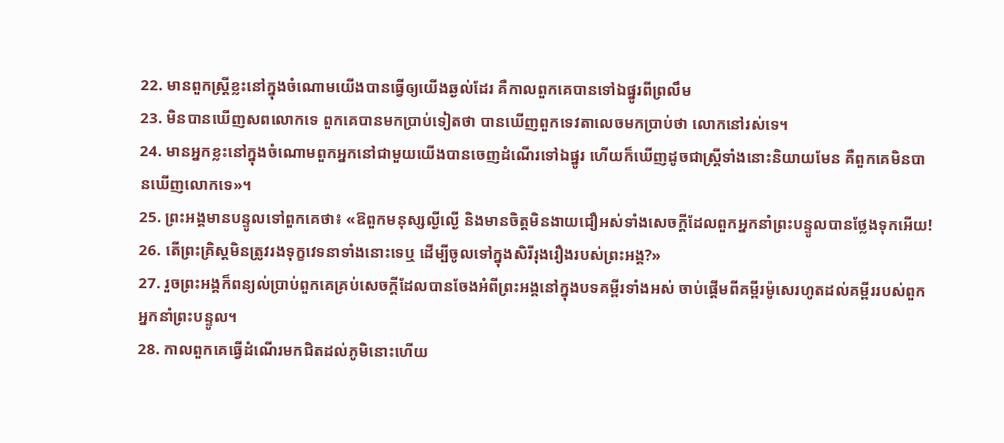22. មានពួកស្ដ្រីខ្លះនៅក្នុងចំណោមយើងបានធ្វើឲ្យយើងឆ្ងល់ដែរ គឺកាលពួកគេបានទៅឯផ្នូរពីព្រលឹម
23. មិនបានឃើញសពលោកទេ ពួកគេបានមកប្រាប់ទៀតថា បានឃើញពួកទេវតាលេចមកប្រាប់ថា លោកនៅរស់ទេ។
24. មានអ្នកខ្លះនៅក្នុងចំណោមពួកអ្នកនៅជាមួយយើងបានចេញដំណើរទៅឯផ្នូរ ហើយក៏ឃើញដូចជាស្ដ្រីទាំងនោះនិយាយមែន គឺពួកគេមិនបានឃើញលោកទេ»។
25. ព្រះអង្គមានបន្ទូលទៅពួកគេថា៖ «ឱពួកមនុស្សល្ងីល្ងើ និងមានចិត្តមិនងាយជឿអស់ទាំងសេចក្ដីដែលពួកអ្នកនាំព្រះបន្ទូលបានថ្លែងទុកអើយ!
26. តើព្រះគ្រិស្ដមិនត្រូវរងទុក្ខវេទនាទាំងនោះទេឬ ដើម្បីចូលទៅក្នុងសិរីរុងរឿងរបស់ព្រះអង្គ?»
27. រួចព្រះអង្គក៏ពន្យល់ប្រាប់ពួកគេគ្រប់សេចក្ដីដែលបានចែងអំពីព្រះអង្គនៅក្នុងបទគម្ពីរទាំងអស់ ចាប់ផ្ដើមពីគម្ពីរម៉ូសេរហូតដល់គម្ពីររបស់ពួកអ្នកនាំព្រះបន្ទូល។
28. កាលពួកគេធ្វើដំណើរមកជិតដល់ភូមិនោះហើយ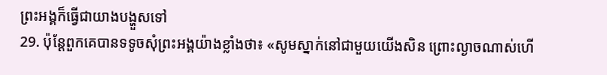ព្រះអង្គក៏ធ្វើជាយាងបង្ហួសទៅ
29. ប៉ុន្ដែពួកគេបានទទូចសុំព្រះអង្គយ៉ាងខ្លាំងថា៖ «សូមស្នាក់នៅជាមួយយើងសិន ព្រោះល្ងាចណាស់ហើ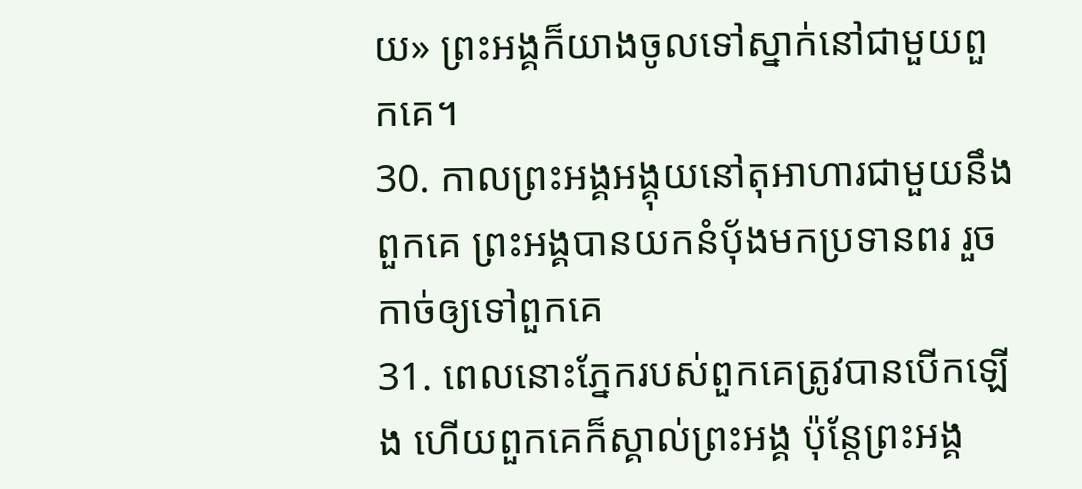យ» ព្រះអង្គក៏យាងចូលទៅស្នាក់នៅជាមួយពួកគេ។
30. កាលព្រះអង្គអង្គុយនៅតុអាហារជាមួយនឹងពួកគេ ព្រះអង្គបានយកនំប៉័ងមកប្រទានពរ រួចកាច់ឲ្យទៅពួកគេ
31. ពេលនោះភ្នែករបស់ពួកគេត្រូវបានបើកឡើង ហើយពួកគេក៏ស្គាល់ព្រះអង្គ ប៉ុន្ដែព្រះអង្គ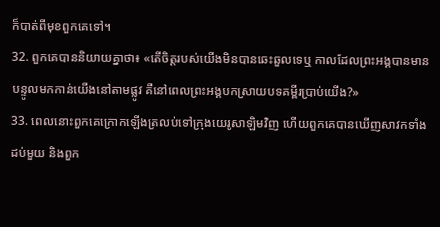ក៏បាត់ពីមុខពួកគេទៅ។
32. ពួកគេបាននិយាយគ្នាថា៖ «តើចិត្ដរបស់យើងមិនបានឆេះឆួលទេឬ កាលដែលព្រះអង្គបានមានបន្ទូលមកកាន់យើងនៅតាមផ្លូវ គឺនៅពេលព្រះអង្គបកស្រាយបទគម្ពីរប្រាប់យើង?»
33. ពេលនោះពួកគេក្រោកឡើងត្រលប់ទៅក្រុងយេរូសាឡិមវិញ ហើយពួកគេបានឃើញសាវកទាំងដប់មួយ និងពួក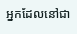អ្នកដែលនៅជា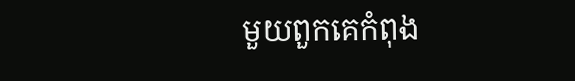មួយពួកគេកំពុង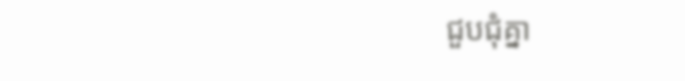ជួបជុំគ្នា